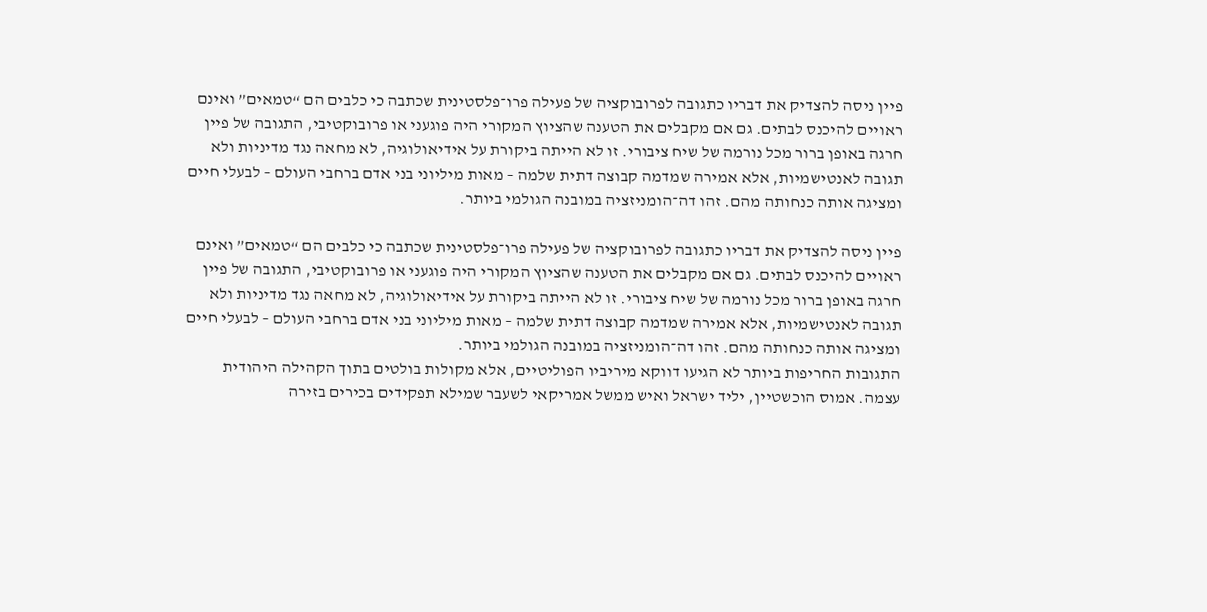פיין ניסה להצדיק את דבריו כתגובה לפרובוקציה של פעילה פרו־פלסטינית שכתבה כי כלבים הם “טמאים” ואינם ראויים להיכנס לבתים. גם אם מקבלים את הטענה שהציוץ המקורי היה פוגעני או פרובוקטיבי, התגובה של פיין חרגה באופן ברור מכל נורמה של שיח ציבורי. זו לא הייתה ביקורת על אידיאולוגיה, לא מחאה נגד מדיניות ולא תגובה לאנטישמיות, אלא אמירה שמדמה קבוצה דתית שלמה – מאות מיליוני בני אדם ברחבי העולם – לבעלי חיים ומציגה אותה כנחותה מהם. זהו דה־הומניזציה במובנה הגולמי ביותר.

פיין ניסה להצדיק את דבריו כתגובה לפרובוקציה של פעילה פרו־פלסטינית שכתבה כי כלבים הם “טמאים” ואינם ראויים להיכנס לבתים. גם אם מקבלים את הטענה שהציוץ המקורי היה פוגעני או פרובוקטיבי, התגובה של פיין חרגה באופן ברור מכל נורמה של שיח ציבורי. זו לא הייתה ביקורת על אידיאולוגיה, לא מחאה נגד מדיניות ולא תגובה לאנטישמיות, אלא אמירה שמדמה קבוצה דתית שלמה – מאות מיליוני בני אדם ברחבי העולם – לבעלי חיים ומציגה אותה כנחותה מהם. זהו דה־הומניזציה במובנה הגולמי ביותר.
התגובות החריפות ביותר לא הגיעו דווקא מיריביו הפוליטיים, אלא מקולות בולטים בתוך הקהילה היהודית עצמה. אמוס הוכשטיין, יליד ישראל ואיש ממשל אמריקאי לשעבר שמילא תפקידים בכירים בזירה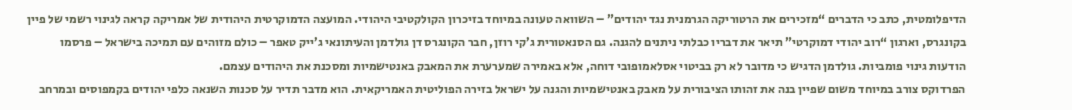הדיפלומטית, כתב כי הדברים “מזכירים את הרטוריקה הגרמנית נגד יהודים” – השוואה טעונה במיוחד בזיכרון הקולקטיבי היהודי. המועצה הדמוקרטית היהודית של אמריקה קראה לגינוי רשמי של פיין בקונגרס, וארגון “רוב יהודי דמוקרטי” תיאר את דבריו כבלתי ניתנים להגנה. גם הסנאטורית ג’קי רוזן, חבר הקונגרס דן גולדמן והעיתונאי ג’ייק טאפר – כולם מזוהים עם תמיכה בישראל – פרסמו הודעות גינוי פומביות. גולדמן הדגיש כי מדובר לא רק בביטוי אסלאמופובי דוחה, אלא באמירה שמערערת את המאבק באנטישמיות ומסכנת את היהודים עצמם.
הפרדוקס צורב במיוחד משום שפיין בנה את זהותו הציבורית על מאבק באנטישמיות והגנה על ישראל בזירה הפוליטית האמריקאית. הוא מדבר תדיר על סכנות השנאה כלפי יהודים בקמפוסים ובמרחב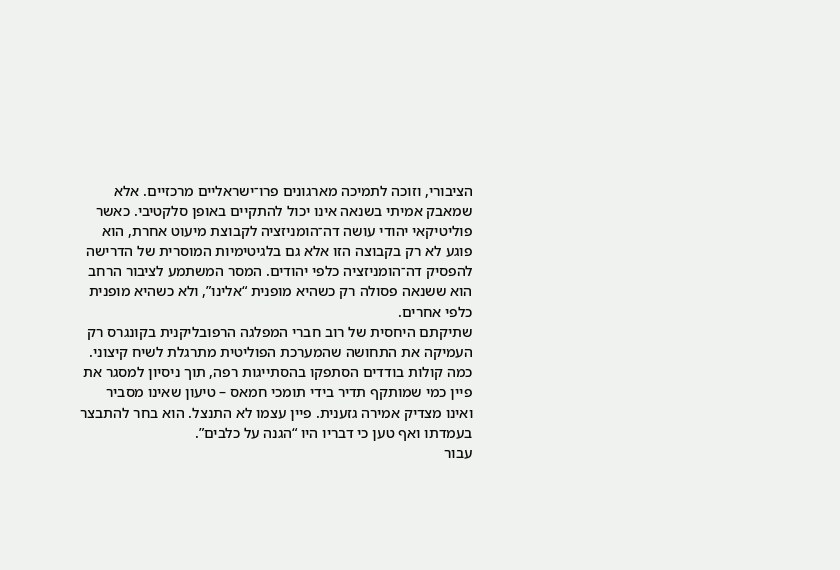הציבורי, וזוכה לתמיכה מארגונים פרו־ישראליים מרכזיים. אלא שמאבק אמיתי בשנאה אינו יכול להתקיים באופן סלקטיבי. כאשר פוליטיקאי יהודי עושה דה־הומניזציה לקבוצת מיעוט אחרת, הוא פוגע לא רק בקבוצה הזו אלא גם בלגיטימיות המוסרית של הדרישה להפסיק דה־הומניזציה כלפי יהודים. המסר המשתמע לציבור הרחב הוא ששנאה פסולה רק כשהיא מופנית “אלינו”, ולא כשהיא מופנית כלפי אחרים.
שתיקתם היחסית של רוב חברי המפלגה הרפובליקנית בקונגרס רק העמיקה את התחושה שהמערכת הפוליטית מתרגלת לשיח קיצוני. כמה קולות בודדים הסתפקו בהסתייגות רפה, תוך ניסיון למסגר את פיין כמי שמותקף תדיר בידי תומכי חמאס – טיעון שאינו מסביר ואינו מצדיק אמירה גזענית. פיין עצמו לא התנצל. הוא בחר להתבצר בעמדתו ואף טען כי דבריו היו “הגנה על כלבים”.
עבור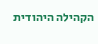הקהילה היהודית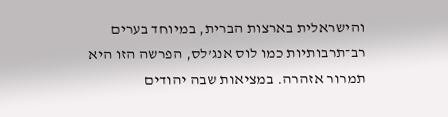והישראלית בארצות הברית, במיוחד בערים רב־תרבותיות כמו לוס אנג’לס, הפרשה הזו היא תמרור אזהרה. במציאות שבה יהודים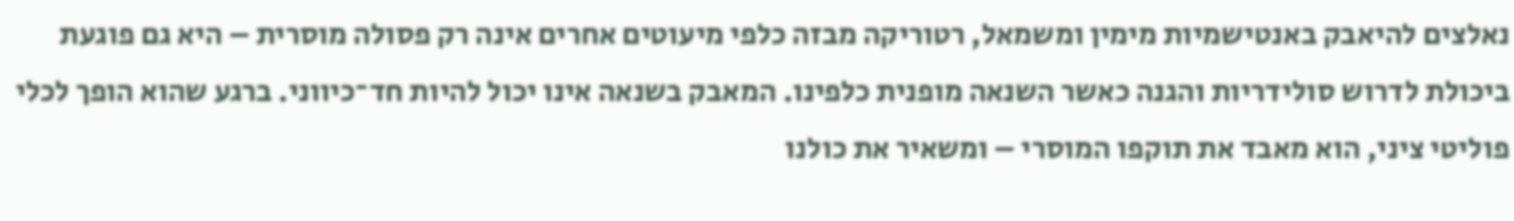נאלצים להיאבק באנטישמיות מימין ומשמאל, רטוריקה מבזה כלפי מיעוטים אחרים אינה רק פסולה מוסרית – היא גם פוגעת ביכולת לדרוש סולידריות והגנה כאשר השנאה מופנית כלפינו. המאבק בשנאה אינו יכול להיות חד־כיווני. ברגע שהוא הופך לכלי פוליטי ציני, הוא מאבד את תוקפו המוסרי – ומשאיר את כולנו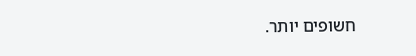חשופים יותר.